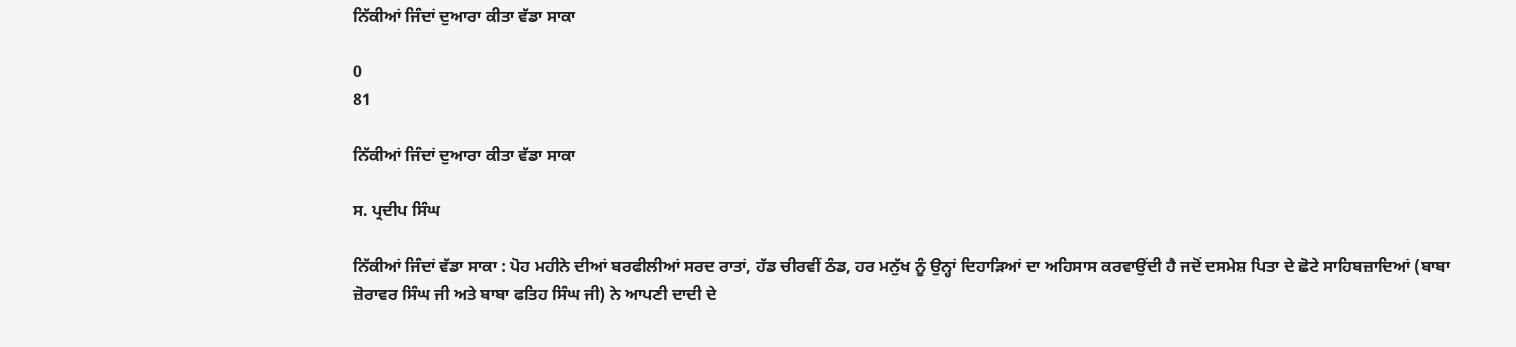ਨਿੱਕੀਆਂ ਜਿੰਦਾਂ ਦੁਆਰਾ ਕੀਤਾ ਵੱਡਾ ਸਾਕਾ

0
81

ਨਿੱਕੀਆਂ ਜਿੰਦਾਂ ਦੁਆਰਾ ਕੀਤਾ ਵੱਡਾ ਸਾਕਾ

ਸ. ਪ੍ਰਦੀਪ ਸਿੰਘ

ਨਿੱਕੀਆਂ ਜਿੰਦਾਂ ਵੱਡਾ ਸਾਕਾ : ਪੋਹ ਮਹੀਨੇ ਦੀਆਂ ਬਰਫੀਲੀਆਂ ਸਰਦ ਰਾਤਾਂ, ਹੱਡ ਚੀਰਵੀਂ ਠੰਡ, ਹਰ ਮਨੁੱਖ ਨੂੰ ਉਨ੍ਹਾਂ ਦਿਹਾੜਿਆਂ ਦਾ ਅਹਿਸਾਸ ਕਰਵਾਉਂਦੀ ਹੈ ਜਦੋਂ ਦਸਮੇਸ਼ ਪਿਤਾ ਦੇ ਛੋਟੇ ਸਾਹਿਬਜ਼ਾਦਿਆਂ (ਬਾਬਾ ਜ਼ੋਰਾਵਰ ਸਿੰਘ ਜੀ ਅਤੇ ਬਾਬਾ ਫਤਿਹ ਸਿੰਘ ਜੀ) ਨੇ ਆਪਣੀ ਦਾਦੀ ਦੇ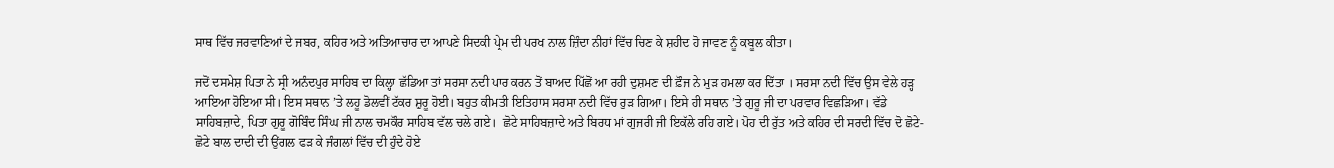ਸਾਥ ਵਿੱਚ ਜਰਵਾਣਿਆਂ ਦੇ ਜਬਰ, ਕਹਿਰ ਅਤੇ ਅਤਿਆਚਾਰ ਦਾ ਆਪਣੇ ਸਿਦਕੀ ਪ੍ਰੇਮ ਦੀ ਪਰਖ ਨਾਲ ਜ਼ਿੰਦਾ ਨੀਹਾਂ ਵਿੱਚ ਚਿਣ ਕੇ ਸ਼ਹੀਦ ਹੋ ਜਾਵਣ ਨੂੰ ਕਬੂਲ ਕੀਤਾ।

ਜਦੋਂ ਦਸਮੇਸ਼ ਪਿਤਾ ਨੇ ਸ੍ਰੀ ਅਨੰਦਪੁਰ ਸਾਹਿਬ ਦਾ ਕਿਲ੍ਹਾ ਛੱਡਿਆ ਤਾਂ ਸਰਸਾ ਨਦੀ ਪਾਰ ਕਰਨ ਤੋਂ ਬਾਅਦ ਪਿੱਛੋਂ ਆ ਰਹੀ ਦੁਸ਼ਮਣ ਦੀ ਫ਼ੌਜ ਨੇ ਮੁੜ ਹਮਲਾ ਕਰ ਦਿੱਤਾ । ਸਰਸਾ ਨਦੀ ਵਿੱਚ ਉਸ ਵੇਲੇ ਹੜ੍ਹ ਆਇਆ ਹੋਇਆ ਸੀ। ਇਸ ਸਥਾਨ ’ਤੇ ਲਹੂ ਡੋਲਵੀਂ ਟੱਕਰ ਸ਼ੁਰੂ ਹੋਈ। ਬਹੁਤ ਕੀਮਤੀ ਇਤਿਹਾਸ ਸਰਸਾ ਨਦੀ ਵਿੱਚ ਰੁੜ ਗਿਆ। ਇਸੇ ਹੀ ਸਥਾਨ ’ਤੇ ਗੁਰੂ ਜੀ ਦਾ ਪਰਵਾਰ ਵਿਛੜਿਆ। ਵੱਡੇ ਸਾਹਿਬਜ਼ਾਦੇ, ਪਿਤਾ ਗੁਰੂ ਗੋਬਿੰਦ ਸਿੰਘ ਜੀ ਨਾਲ ਚਮਕੌਰ ਸਾਹਿਬ ਵੱਲ ਚਲੇ ਗਏ।  ਛੋਟੇ ਸਾਹਿਬਜ਼ਾਦੇ ਅਤੇ ਬਿਰਧ ਮਾਂ ਗੁਜਰੀ ਜੀ ਇਕੱਲੇ ਰਹਿ ਗਏ। ਪੋਹ ਦੀ ਰੁੱਤ ਅਤੇ ਕਹਿਰ ਦੀ ਸਰਦੀ ਵਿੱਚ ਦੋ ਛੋਟੇ-ਛੋਟੇ ਬਾਲ ਦਾਦੀ ਦੀ ਉਂਗਲ ਫੜ ਕੇ ਜੰਗਲਾਂ ਵਿੱਚ ਦੀ ਹੁੰਦੇ ਹੋਏ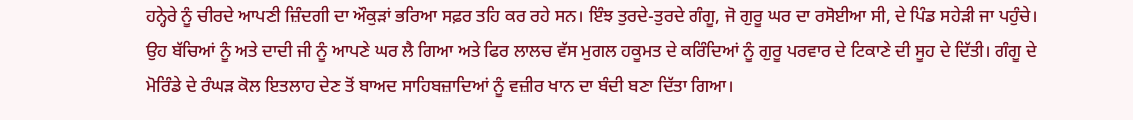ਹਨ੍ਹੇਰੇ ਨੂੰ ਚੀਰਦੇ ਆਪਣੀ ਜ਼ਿੰਦਗੀ ਦਾ ਔਕੁੜਾਂ ਭਰਿਆ ਸਫ਼ਰ ਤਹਿ ਕਰ ਰਹੇ ਸਨ। ਇੰਝ ਤੁਰਦੇ-ਤੁਰਦੇ ਗੰਗੂ, ਜੋ ਗੁਰੂ ਘਰ ਦਾ ਰਸੋਈਆ ਸੀ, ਦੇ ਪਿੰਡ ਸਹੇੜੀ ਜਾ ਪਹੁੰਚੇ। ਉਹ ਬੱਚਿਆਂ ਨੂੰ ਅਤੇ ਦਾਦੀ ਜੀ ਨੂੰ ਆਪਣੇ ਘਰ ਲੈ ਗਿਆ ਅਤੇ ਫਿਰ ਲਾਲਚ ਵੱਸ ਮੁਗਲ ਹਕੂਮਤ ਦੇ ਕਰਿੰਦਿਆਂ ਨੂੰ ਗੁਰੂ ਪਰਵਾਰ ਦੇ ਟਿਕਾਣੇ ਦੀ ਸੂਹ ਦੇ ਦਿੱਤੀ। ਗੰਗੂ ਦੇ ਮੋਰਿੰਡੇ ਦੇ ਰੰਘੜ ਕੋਲ ਇਤਲਾਹ ਦੇਣ ਤੋਂ ਬਾਅਦ ਸਾਹਿਬਜ਼ਾਦਿਆਂ ਨੂੰ ਵਜ਼ੀਰ ਖਾਨ ਦਾ ਬੰਦੀ ਬਣਾ ਦਿੱਤਾ ਗਿਆ।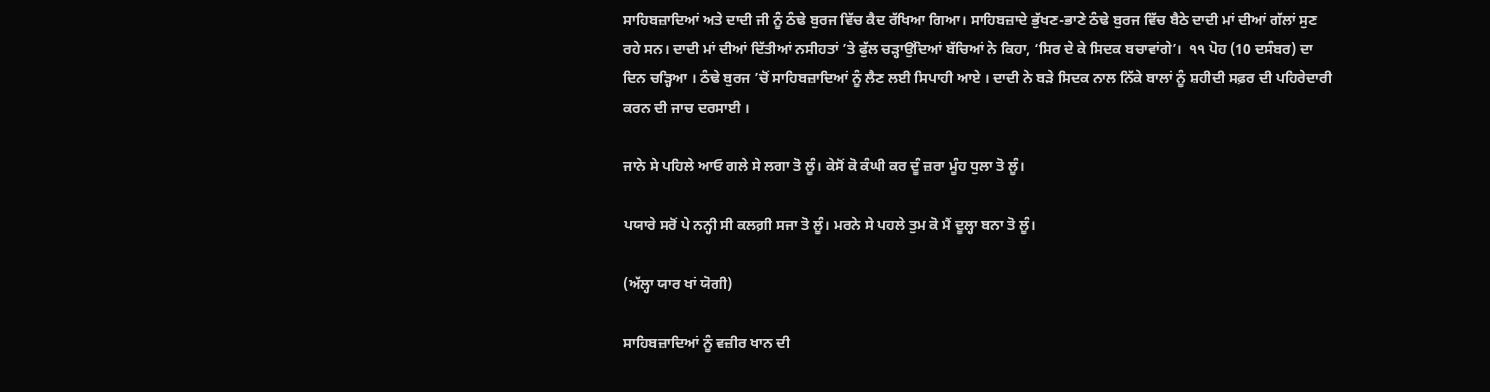ਸਾਹਿਬਜ਼ਾਦਿਆਂ ਅਤੇ ਦਾਦੀ ਜੀ ਨੂੰ ਠੰਢੇ ਬੁਰਜ ਵਿੱਚ ਕੈਦ ਰੱਖਿਆ ਗਿਆ। ਸਾਹਿਬਜ਼ਾਦੇ ਭੁੱਖਣ-ਭਾਣੇ ਠੰਢੇ ਬੁਰਜ ਵਿੱਚ ਬੈਠੇ ਦਾਦੀ ਮਾਂ ਦੀਆਂ ਗੱਲਾਂ ਸੁਣ ਰਹੇ ਸਨ। ਦਾਦੀ ਮਾਂ ਦੀਆਂ ਦਿੱਤੀਆਂ ਨਸੀਹਤਾਂ ’ਤੇ ਫੁੱਲ ਚੜ੍ਹਾਉਂਦਿਆਂ ਬੱਚਿਆਂ ਨੇ ਕਿਹਾ, ‘ਸਿਰ ਦੇ ਕੇ ਸਿਦਕ ਬਚਾਵਾਂਗੇ’।  ੧੧ ਪੋਹ (10 ਦਸੰਬਰ) ਦਾ ਦਿਨ ਚੜ੍ਹਿਆ । ਠੰਢੇ ਬੁਰਜ ’ਚੋਂ ਸਾਹਿਬਜ਼ਾਦਿਆਂ ਨੂੰ ਲੈਣ ਲਈ ਸਿਪਾਹੀ ਆਏ । ਦਾਦੀ ਨੇ ਬੜੇ ਸਿਦਕ ਨਾਲ ਨਿੱਕੇ ਬਾਲਾਂ ਨੂੰ ਸ਼ਹੀਦੀ ਸਫ਼ਰ ਦੀ ਪਹਿਰੇਦਾਰੀ ਕਰਨ ਦੀ ਜਾਚ ਦਰਸਾਈ ।

ਜਾਨੇ ਸੇ ਪਹਿਲੇ ਆਓ ਗਲੇ ਸੇ ਲਗਾ ਤੋ ਲੂੰ। ਕੇਸੋਂ ਕੋ ਕੰਘੀ ਕਰ ਦੂੰ ਜ਼ਰਾ ਮੂੰਹ ਧੁਲਾ ਤੋ ਲੂੰ।

ਪਯਾਰੇ ਸਰੋਂ ਪੇ ਨਨ੍ਹੀ ਸੀ ਕਲਗ਼ੀ ਸਜਾ ਤੋ ਲੂੰ। ਮਰਨੇ ਸੇ ਪਹਲੇ ਤੁਮ ਕੋ ਮੈਂ ਦੂਲ੍ਹਾ ਬਨਾ ਤੋ ਲੂੰ।

(ਅੱਲ੍ਹਾ ਯਾਰ ਖਾਂ ਯੋਗੀ)

ਸਾਹਿਬਜ਼ਾਦਿਆਂ ਨੂੰ ਵਜ਼ੀਰ ਖਾਨ ਦੀ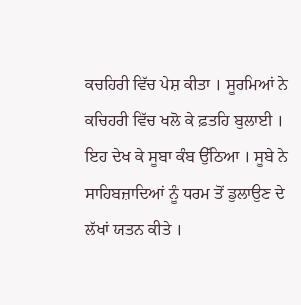ਕਚਹਿਰੀ ਵਿੱਚ ਪੇਸ਼ ਕੀਤਾ । ਸੂਰਮਿਆਂ ਨੇ ਕਚਿਹਰੀ ਵਿੱਚ ਖਲੋ ਕੇ ਫ਼ਤਹਿ ਬੁਲਾਈ । ਇਹ ਦੇਖ ਕੇ ਸੂਬਾ ਕੰਬ ਉੱਠਿਆ । ਸੂਬੇ ਨੇ ਸਾਹਿਬਜ਼ਾਦਿਆਂ ਨੂੰ ਧਰਮ ਤੋਂ ਡੁਲਾਉਣ ਦੇ ਲੱਖਾਂ ਯਤਨ ਕੀਤੇ ।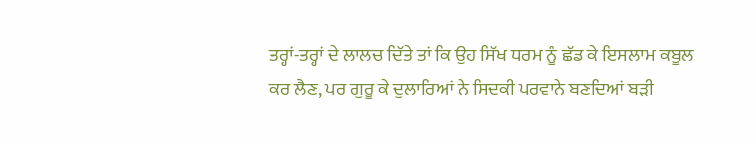ਤਰ੍ਹਾਂ-ਤਰ੍ਹਾਂ ਦੇ ਲਾਲਚ ਦਿੱਤੇ ਤਾਂ ਕਿ ਉਹ ਸਿੱਖ ਧਰਮ ਨੂੰ ਛੱਡ ਕੇ ਇਸਲਾਮ ਕਬੂਲ ਕਰ ਲੈਣ, ਪਰ ਗੁਰੂ ਕੇ ਦੁਲਾਰਿਆਂ ਨੇ ਸਿਦਕੀ ਪਰਵਾਨੇ ਬਣਦਿਆਂ ਬੜੀ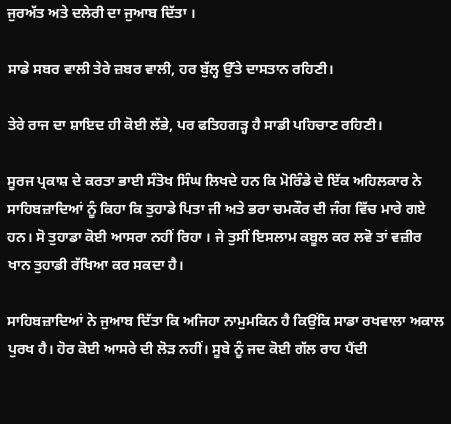ਜੁਰਅੱਤ ਅਤੇ ਦਲੇਰੀ ਦਾ ਜੁਆਬ ਦਿੱਤਾ ।

ਸਾਡੇ ਸਬਰ ਵਾਲੀ ਤੇਰੇ ਜ਼ਬਰ ਵਾਲੀ, ਹਰ ਬੁੱਲ੍ਹ ਉੱਤੇ ਦਾਸਤਾਨ ਰਹਿਣੀ।

ਤੇਰੇ ਰਾਜ ਦਾ ਸ਼ਾਇਦ ਹੀ ਕੋਈ ਲੱਭੇ, ਪਰ ਫਤਿਹਗੜ੍ਹ ਹੈ ਸਾਡੀ ਪਹਿਚਾਣ ਰਹਿਣੀ।

ਸੂਰਜ ਪ੍ਰਕਾਸ਼ ਦੇ ਕਰਤਾ ਭਾਈ ਸੰਤੋਖ ਸਿੰਘ ਲਿਖਦੇ ਹਨ ਕਿ ਮੋਰਿੰਡੇ ਦੇ ਇੱਕ ਅਹਿਲਕਾਰ ਨੇ ਸਾਹਿਬਜ਼ਾਦਿਆਂ ਨੂੰ ਕਿਹਾ ਕਿ ਤੁਹਾਡੇ ਪਿਤਾ ਜੀ ਅਤੇ ਭਰਾ ਚਮਕੌਰ ਦੀ ਜੰਗ ਵਿੱਚ ਮਾਰੇ ਗਏ ਹਨ। ਸੋ ਤੁਹਾਡਾ ਕੋਈ ਆਸਰਾ ਨਹੀਂ ਰਿਹਾ । ਜੇ ਤੁਸੀਂ ਇਸਲਾਮ ਕਬੂਲ ਕਰ ਲਵੋ ਤਾਂ ਵਜ਼ੀਰ ਖਾਨ ਤੁਹਾਡੀ ਰੱਖਿਆ ਕਰ ਸਕਦਾ ਹੈ।

ਸਾਹਿਬਜ਼ਾਦਿਆਂ ਨੇ ਜੁਆਬ ਦਿੱਤਾ ਕਿ ਅਜਿਹਾ ਨਾਮੁਮਕਿਨ ਹੈ ਕਿਉਂਕਿ ਸਾਡਾ ਰਖਵਾਲਾ ਅਕਾਲ ਪੁਰਖ ਹੈ। ਹੋਰ ਕੋਈ ਆਸਰੇ ਦੀ ਲੋੜ ਨਹੀਂ। ਸੂਬੇ ਨੂੰ ਜਦ ਕੋਈ ਗੱਲ ਰਾਹ ਪੈਂਦੀ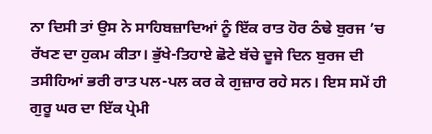ਨਾ ਦਿਸੀ ਤਾਂ ਉਸ ਨੇ ਸਾਹਿਬਜ਼ਾਦਿਆਂ ਨੂੰ ਇੱਕ ਰਾਤ ਹੋਰ ਠੰਢੇ ਬੁਰਜ ’ਚ ਰੱਖਣ ਦਾ ਹੁਕਮ ਕੀਤਾ। ਭੁੱਖੇ-ਤਿਹਾਏ ਛੋਟੇ ਬੱਚੇ ਦੂਜੇ ਦਿਨ ਬੁਰਜ ਦੀ ਤਸੀਹਿਆਂ ਭਰੀ ਰਾਤ ਪਲ-ਪਲ ਕਰ ਕੇ ਗੁਜ਼ਾਰ ਰਹੇ ਸਨ। ਇਸ ਸਮੇਂ ਹੀ ਗੁਰੂ ਘਰ ਦਾ ਇੱਕ ਪ੍ਰੇਮੀ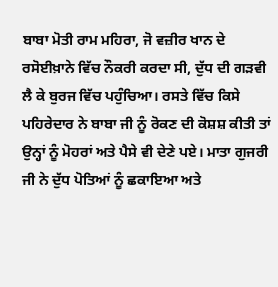ਬਾਬਾ ਮੋਤੀ ਰਾਮ ਮਹਿਰਾ, ਜੋ ਵਜ਼ੀਰ ਖਾਨ ਦੇ ਰਸੋਈਖ਼ਾਨੇ ਵਿੱਚ ਨੌਕਰੀ ਕਰਦਾ ਸੀ, ਦੁੱਧ ਦੀ ਗੜਵੀ ਲੈ ਕੇ ਬੁਰਜ ਵਿੱਚ ਪਹੁੰਚਿਆ। ਰਸਤੇ ਵਿੱਚ ਕਿਸੇ ਪਹਿਰੇਦਾਰ ਨੇ ਬਾਬਾ ਜੀ ਨੂੰ ਰੋਕਣ ਦੀ ਕੋਸ਼ਸ਼ ਕੀਤੀ ਤਾਂ ਉਨ੍ਹਾਂ ਨੂੰ ਮੋਹਰਾਂ ਅਤੇ ਪੈਸੇ ਵੀ ਦੇਣੇ ਪਏ। ਮਾਤਾ ਗੁਜਰੀ ਜੀ ਨੇ ਦੁੱਧ ਪੋਤਿਆਂ ਨੂੰ ਛਕਾਇਆ ਅਤੇ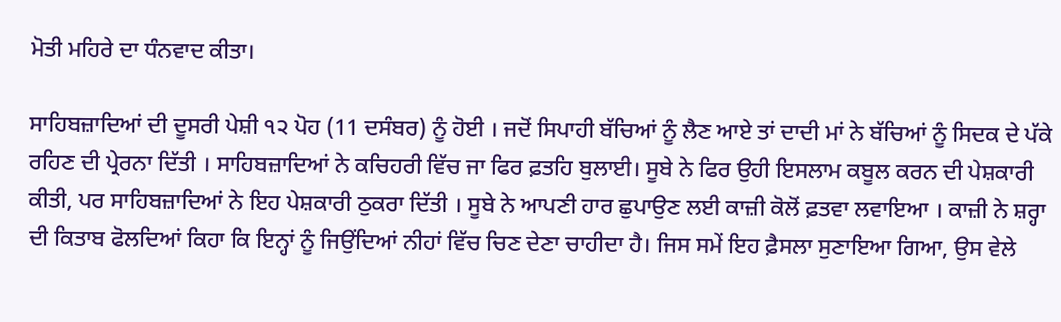ਮੋਤੀ ਮਹਿਰੇ ਦਾ ਧੰਨਵਾਦ ਕੀਤਾ।

ਸਾਹਿਬਜ਼ਾਦਿਆਂ ਦੀ ਦੂਸਰੀ ਪੇਸ਼ੀ ੧੨ ਪੋਹ (11 ਦਸੰਬਰ) ਨੂੰ ਹੋਈ । ਜਦੋਂ ਸਿਪਾਹੀ ਬੱਚਿਆਂ ਨੂੰ ਲੈਣ ਆਏ ਤਾਂ ਦਾਦੀ ਮਾਂ ਨੇ ਬੱਚਿਆਂ ਨੂੰ ਸਿਦਕ ਦੇ ਪੱਕੇ ਰਹਿਣ ਦੀ ਪ੍ਰੇਰਨਾ ਦਿੱਤੀ । ਸਾਹਿਬਜ਼ਾਦਿਆਂ ਨੇ ਕਚਿਹਰੀ ਵਿੱਚ ਜਾ ਫਿਰ ਫ਼ਤਹਿ ਬੁਲਾਈ। ਸੂਬੇ ਨੇ ਫਿਰ ਉਹੀ ਇਸਲਾਮ ਕਬੂਲ ਕਰਨ ਦੀ ਪੇਸ਼ਕਾਰੀ ਕੀਤੀ, ਪਰ ਸਾਹਿਬਜ਼ਾਦਿਆਂ ਨੇ ਇਹ ਪੇਸ਼ਕਾਰੀ ਠੁਕਰਾ ਦਿੱਤੀ । ਸੂਬੇ ਨੇ ਆਪਣੀ ਹਾਰ ਛੁਪਾਉਣ ਲਈ ਕਾਜ਼ੀ ਕੋਲੋਂ ਫ਼ਤਵਾ ਲਵਾਇਆ । ਕਾਜ਼ੀ ਨੇ ਸ਼ਰ੍ਹਾ ਦੀ ਕਿਤਾਬ ਫੋਲਦਿਆਂ ਕਿਹਾ ਕਿ ਇਨ੍ਹਾਂ ਨੂੰ ਜਿਉਂਦਿਆਂ ਨੀਹਾਂ ਵਿੱਚ ਚਿਣ ਦੇਣਾ ਚਾਹੀਦਾ ਹੈ। ਜਿਸ ਸਮੇਂ ਇਹ ਫ਼ੈਸਲਾ ਸੁਣਾਇਆ ਗਿਆ, ਉਸ ਵੇਲੇ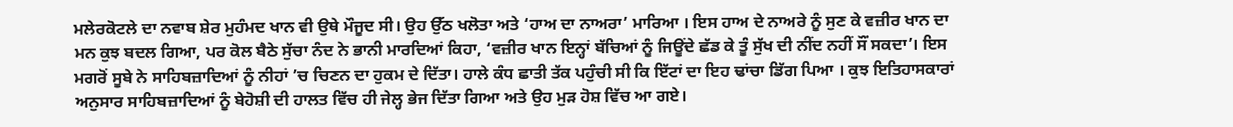ਮਲੇਰਕੋਟਲੇ ਦਾ ਨਵਾਬ ਸ਼ੇਰ ਮੁਹੰਮਦ ਖਾਨ ਵੀ ਉਥੇ ਮੌਜੂਦ ਸੀ। ਉਹ ਉੱਠ ਖਲੋਤਾ ਅਤੇ ‘ਹਾਅ ਦਾ ਨਾਅਰਾ’ ਮਾਰਿਆ । ਇਸ ਹਾਅ ਦੇ ਨਾਅਰੇ ਨੂੰ ਸੁਣ ਕੇ ਵਜ਼ੀਰ ਖਾਨ ਦਾ ਮਨ ਕੁਝ ਬਦਲ ਗਿਆ, ਪਰ ਕੋਲ ਬੈਠੇ ਸੁੱਚਾ ਨੰਦ ਨੇ ਭਾਨੀ ਮਾਰਦਿਆਂ ਕਿਹਾ, ‘ਵਜ਼ੀਰ ਖਾਨ ਇਨ੍ਹਾਂ ਬੱਚਿਆਂ ਨੂੰ ਜਿਊਂਦੇ ਛੱਡ ਕੇ ਤੂੰ ਸੁੱਖ ਦੀ ਨੀਂਦ ਨਹੀਂ ਸੌਂ ਸਕਦਾ’। ਇਸ ਮਗਰੋਂ ਸੂਬੇ ਨੇ ਸਾਹਿਬਜ਼ਾਦਿਆਂ ਨੂੰ ਨੀਹਾਂ ’ਚ ਚਿਣਨ ਦਾ ਹੁਕਮ ਦੇ ਦਿੱਤਾ। ਹਾਲੇ ਕੰਧ ਛਾਤੀ ਤੱਕ ਪਹੁੰਚੀ ਸੀ ਕਿ ਇੱਟਾਂ ਦਾ ਇਹ ਢਾਂਚਾ ਡਿੱਗ ਪਿਆ । ਕੁਝ ਇਤਿਹਾਸਕਾਰਾਂ ਅਨੁਸਾਰ ਸਾਹਿਬਜ਼ਾਦਿਆਂ ਨੂੰ ਬੇਹੋਸ਼ੀ ਦੀ ਹਾਲਤ ਵਿੱਚ ਹੀ ਜੇਲ੍ਹ ਭੇਜ ਦਿੱਤਾ ਗਿਆ ਅਤੇ ਉਹ ਮੁੜ ਹੋਸ਼ ਵਿੱਚ ਆ ਗਏ।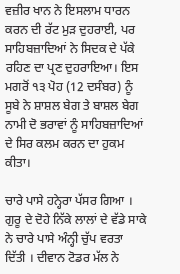ਵਜ਼ੀਰ ਖਾਨ ਨੇ ਇਸਲਾਮ ਧਾਰਨ ਕਰਨ ਦੀ ਰੱਟ ਮੁੜ ਦੁਹਰਾਈ, ਪਰ ਸਾਹਿਬਜ਼ਾਦਿਆਂ ਨੇ ਸਿਦਕ ਦੇ ਪੱਕੇ ਰਹਿਣ ਦਾ ਪ੍ਰਣ ਦੁਹਰਾਇਆ। ਇਸ ਮਗਰੋਂ ੧੩ ਪੋਹ (12 ਦਸੰਬਰ) ਨੂੰ ਸੂਬੇ ਨੇ ਸ਼ਾਸ਼ਲ ਬੇਗ ਤੇ ਬਾਸ਼ਲ ਬੇਗ ਨਾਮੀ ਦੋ ਭਰਾਵਾਂ ਨੂੰ ਸਾਹਿਬਜ਼ਾਦਿਆਂ ਦੇ ਸਿਰ ਕਲਮ ਕਰਨ ਦਾ ਹੁਕਮ ਕੀਤਾ।

ਚਾਰੇ ਪਾਸੇ ਹਨ੍ਹੇਰਾ ਪੱਸਰ ਗਿਆ । ਗੁਰੂ ਦੇ ਦੋਹੇ ਨਿੱਕੇ ਲਾਲਾਂ ਦੇ ਵੱਡੇ ਸਾਕੇ ਨੇ ਚਾਰੇ ਪਾਸੇ ਅੰਨ੍ਹੀ ਚੁੱਪ ਵਰਤਾ ਦਿੱਤੀ । ਦੀਵਾਨ ਟੋਡਰ ਮੱਲ ਨੇ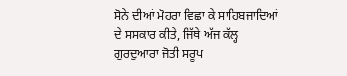ਸੋਨੇ ਦੀਆਂ ਮੋਹਰਾ ਵਿਛਾ ਕੇ ਸਾਹਿਬਜਾਦਿਆਂ ਦੇ ਸਸਕਾਰ ਕੀਤੇ, ਜਿੱਥੇ ਅੱਜ ਕੱਲ੍ਹ ਗੁਰਦੁਆਰਾ ਜੋਤੀ ਸਰੂਪ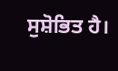ਸੁਸ਼ੋਭਿਤ ਹੈ।